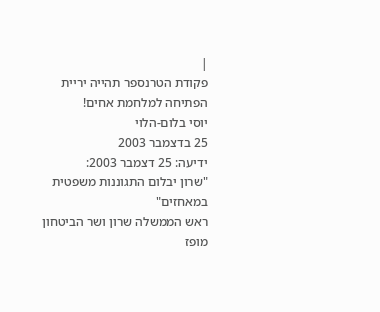|
פקודת הטרנספר תהייה יריית הפתיחה למלחמת אחים!
יוסי בלום-הלוי
25 בדצמבר 2003
ידיעה: 25 דצמבר 2003:
"שרון יבלום התגוננות משפטית במאחזים"
ראש הממשלה שרון ושר הביטחון מופז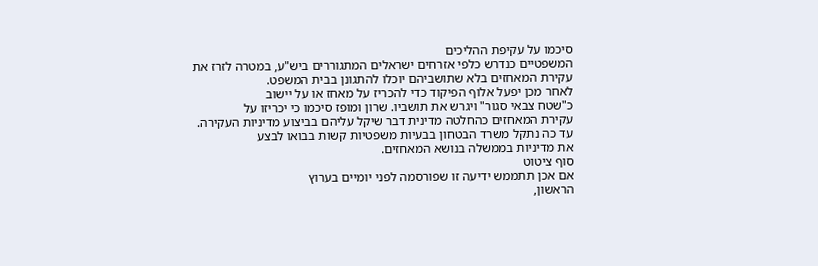סיכמו על עקיפת ההליכים
המשפטיים כנדרש כלפי אזרחים ישראלים המתגוררים ביש"ע, במטרה לזרז את
עקירת המאחזים בלא שתושביהם יוכלו להתגונן בבית המשפט.
לאחר מכן יפעל אלוף הפיקוד כדי להכריז על מאחז או על יישוב
כ"שטח צבאי סגור" ויגרש את תושביו. שרון ומופז סיכמו כי יכריזו על
עקירת המאחזים כהחלטה מדינית דבר שיקל עליהם בביצוע מדיניות העקירה.
עד כה נתקל משרד הבטחון בבעיות משפטיות קשות בבואו לבצע
את מדיניות בממשלה בנושא המאחזים.
סוף ציטוט
אם אכן תתממש ידיעה זו שפורסמה לפני יומיים בערוץ
הראשון,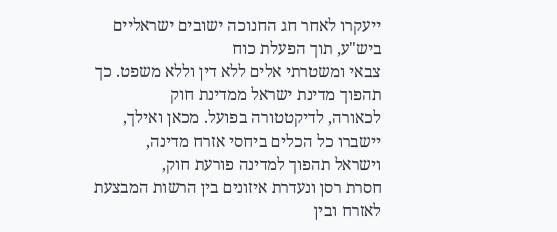ייעקרו לאחר חג החנוכה ישובים ישראליים ביש"ע, תוך הפעלת כוח
צבאי ומשטרתי אלים ללא דין וללא משפט. כך תהפוך מדינת ישראל ממדינת חוק
לכאורה, לדיקטטורה בפועל. מכאן ואילך, יישברו כל הכלים ביחסי אזרח מדינה,
וישראל תהפוך למדינה פורעת חוק,
חסרת רסן ונעדרת איזונים בין הרשות המבצעת לאזרח ובין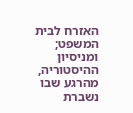האזרח לבית המשפט;
ומניסיון ההיסטוריה, מהרגע שבו נשברת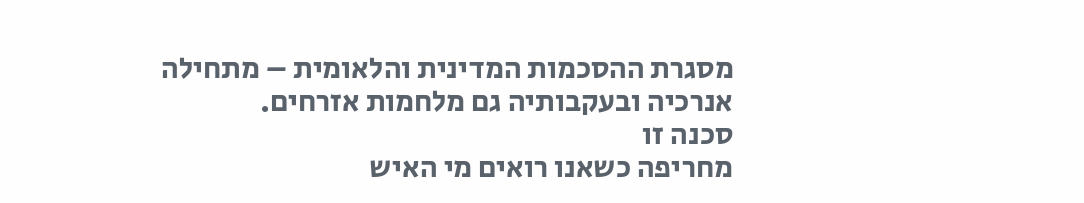מסגרת ההסכמות המדינית והלאומית – מתחילה
אנרכיה ובעקבותיה גם מלחמות אזרחים.
סכנה זו
מחריפה כשאנו רואים מי האיש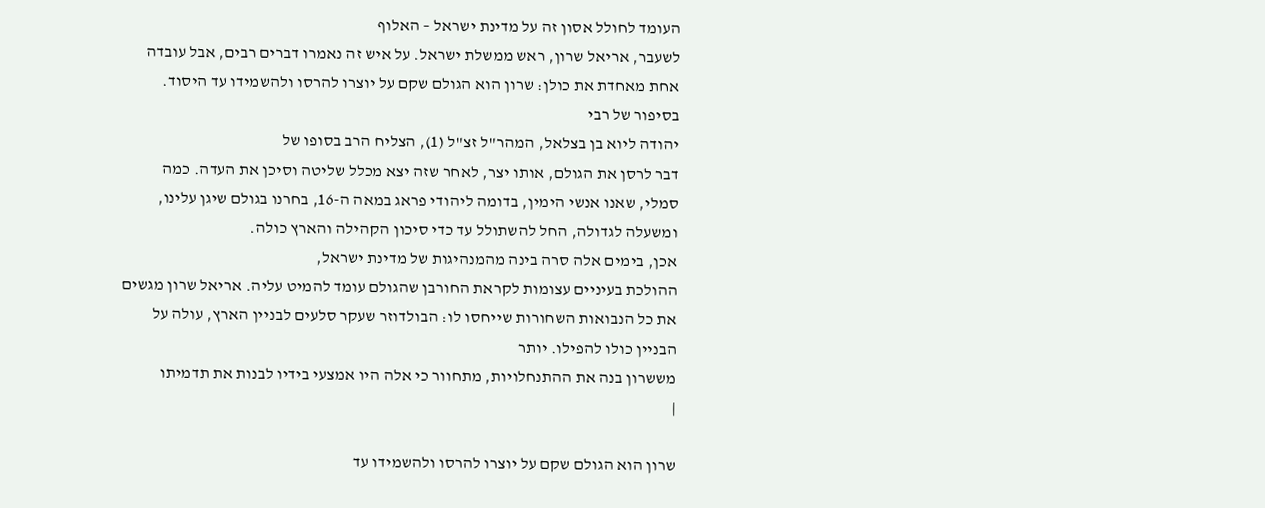העומד לחולל אסון זה על מדינת ישראל – האלוף
לשעבר, אריאל שרון, ראש ממשלת ישראל. על איש זה נאמרו דברים רבים, אבל עובדה
אחת מאחדת את כולן: שרון הוא הגולם שקם על יוצרו להרסו ולהשמידו עד היסוד.
בסיפור של רבי
יהודה ליוא בן בצלאל, המהר"ל זצ"ל (1), הצליח הרב בסופו של
דבר לרסן את הגולם, אותו יצר, לאחר שזה יצא מכלל שליטה וסיכן את העדה. כמה
סמלי, שאנו אנשי הימין, בדומה ליהודי פראג במאה ה-16, בחרנו בגולם שיגן עלינו,
ומשעלה לגדולה, החל להשתולל עד כדי סיכון הקהילה והארץ כולה.
אכן, בימים אלה סרה בינה מהמנהיגות של מדינת ישראל,
ההולכת בעיניים עצומות לקראת החורבן שהגולם עומד להמיט עליה. אריאל שרון מגשים
את כל הנבואות השחורות שייחסו לו: הבולדוזר שעקר סלעים לבניין הארץ, עולה על
הבניין כולו להפילו. יותר
מששרון בנה את ההתנחלויות, מתחוור כי אלה היו אמצעי בידיו לבנות את תדמיתו
|

שרון הוא הגולם שקם על יוצרו להרסו ולהשמידו עד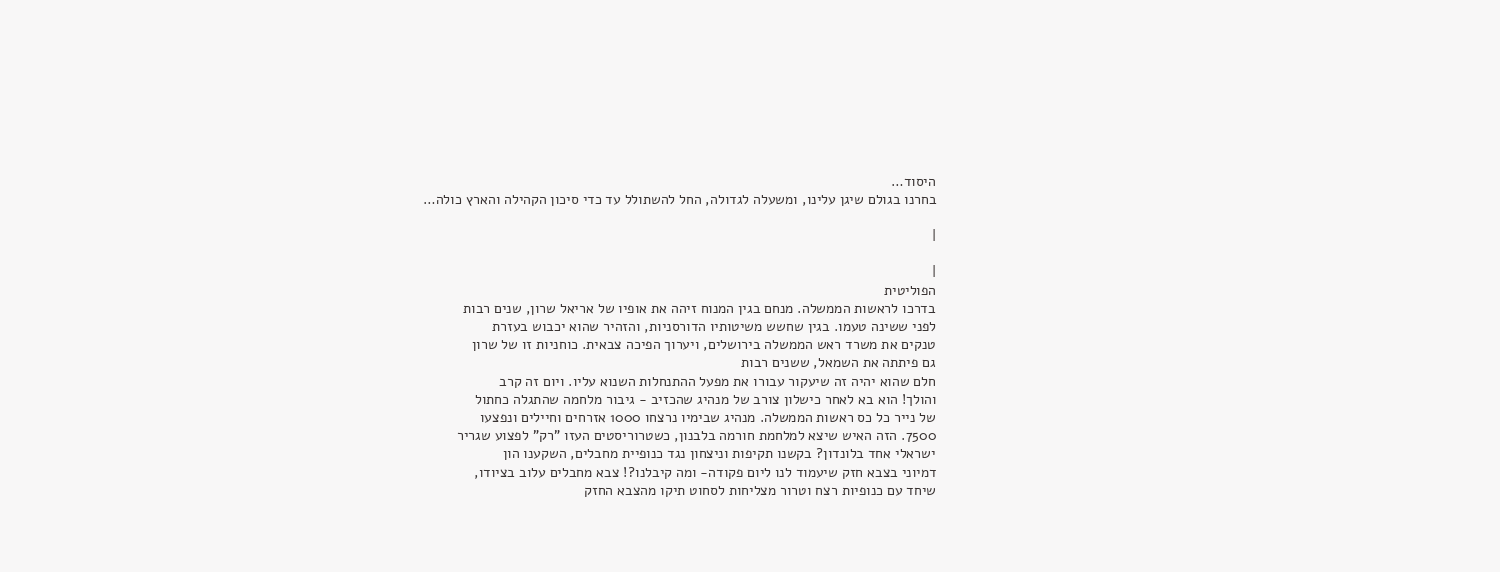היסוד…
בחרנו בגולם שיגן עלינו, ומשעלה לגדולה, החל להשתולל עד כדי סיכון הקהילה והארץ כולה…

|

|
הפוליטית
בדרכו לראשות הממשלה. מנחם בגין המנוח זיהה את אופיו של אריאל שרון, שנים רבות
לפני ששינה טעמו. בגין שחשש משיטותיו הדורסניות, והזהיר שהוא יכבוש בעזרת
טנקים את משרד ראש הממשלה בירושלים, ויערוך הפיכה צבאית. כוחניות זו של שרון
גם פיתתה את השמאל, ששנים רבות
חלם שהוא יהיה זה שיעקור עבורו את מפעל ההתנחלות השנוא עליו. ויום זה קרב
והולך! הוא בא לאחר כישלון צורב של מנהיג שהכזיב - גיבור מלחמה שהתגלה כחתול
של נייר כל כס ראשות הממשלה. מנהיג שבימיו נרצחו 1000 אזרחים וחיילים ונפצעו
7500. הזה האיש שיצא למלחמת חורמה בלבנון, כשטרוריסטים העזו "רק" לפצוע שגריר
ישראלי אחד בלונדון? בקשנו תקיפות וניצחון נגד כנופיית מחבלים, השקענו הון
דמיוני בצבא חזק שיעמוד לנו ליום פקודה- ומה קיבלנו?! צבא מחבלים עלוב בציודו,
שיחד עם כנופיות רצח וטרור מצליחות לסחוט תיקו מהצבא החזק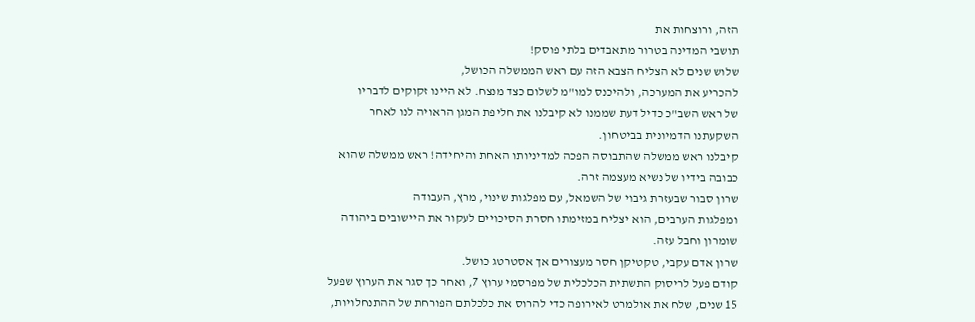הזה, ורוצחות את
תושבי המדינה בטרור מתאבדים בלתי פוסק!
שלוש שנים לא הצליח הצבא הזה עם ראש הממשלה הכושל,
להכריע את המערכה, ולהיכנס למו"מ לשלום כצד מנצח. לא היינו זקוקים לדבריו
של ראש השב"כ כדיל דעת שממנו לא קיבלנו את חליפת המגן הראויה לנו לאחר
השקעתנו הדמיונית בביטחון.
קיבלנו ראש ממשלה שהתבוסה הפכה למדיניותו האחת והיחידה! ראש ממשלה שהוא
כבובה בידיו של נשיא מעצמה זרה.
שרון סבור שבעזרת גיבוי של השמאל, עם מפלגות שינוי, מרץ, העבודה
ומפלגות הערבים, הוא יצליח במזימתו חסרת הסיכויים לעקור את היישובים ביהודה
שומרון וחבל עזה.
שרון אדם עקבי, טקטיקן חסר מעצורים אך אסטרטג כושל.
קודם פעל לריסוק התשתית הכלכלית של מפרסמי ערוץ 7, ואחר כך סגר את הערוץ שפעל
15 שנים, שלח את אולמרט לאירופה כדי להרוס את כלכלתם הפורחת של ההתנחלויות,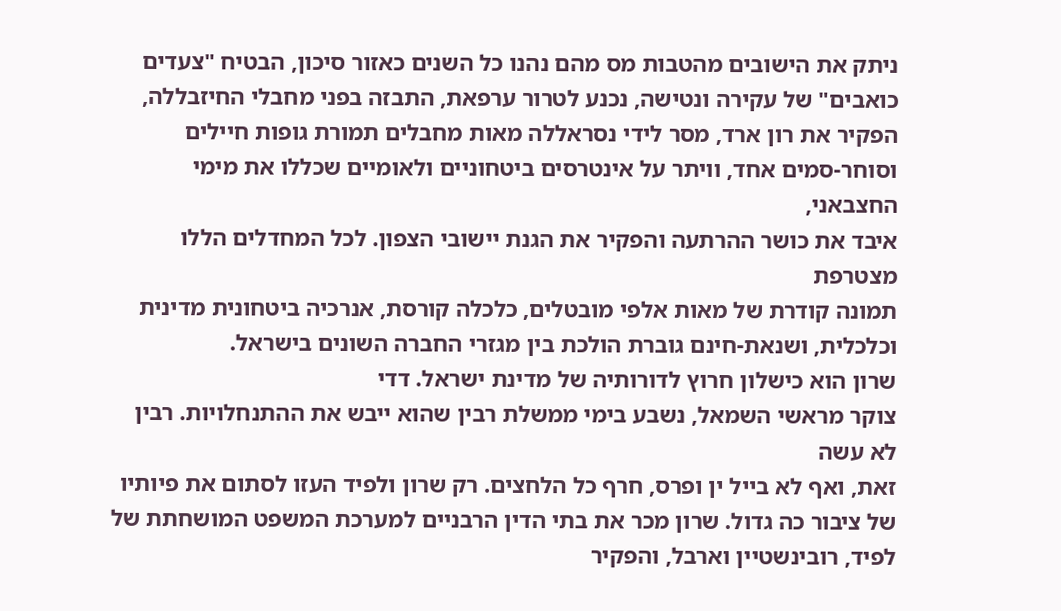ניתק את הישובים מהטבות מס מהם נהנו כל השנים כאזור סיכון, הבטיח "צעדים
כואבים" של עקירה ונטישה, נכנע לטרור ערפאת, התבזה בפני מחבלי החיזבללה,
הפקיר את רון ארד, מסר לידי נסראללה מאות מחבלים תמורת גופות חיילים
וסוחר-סמים אחד, וויתר על אינטרסים ביטחוניים ולאומיים שכללו את מימי החצבאני,
איבד את כושר ההרתעה והפקיר את הגנת יישובי הצפון. לכל המחדלים הללו מצטרפת
תמונה קודרת של מאות אלפי מובטלים, כלכלה קורסת, אנרכיה ביטחונית מדינית
וכלכלית, ושנאת-חינם גוברת הולכת בין מגזרי החברה השונים בישראל.
שרון הוא כישלון חרוץ לדורותיה של מדינת ישראל. דדי
צוקר מראשי השמאל, נשבע בימי ממשלת רבין שהוא ייבש את ההתנחלויות. רבין לא עשה
זאת, ואף לא בייל ין ופרס, חרף כל הלחצים. רק שרון ולפיד העזו לסתום את פיותיו
של ציבור כה גדול. שרון מכר את בתי הדין הרבניים למערכת המשפט המושחתת של
לפיד, רובינשטיין וארבל, והפקיר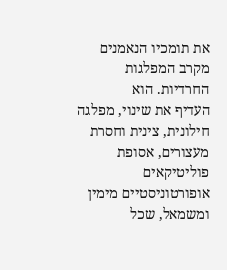את תומכיו הנאמנים מקרב המפלגות החרדיות. הוא
העדיף את שינוי, מפלגה חילונית, צינית וחסרת מעצורים, אסופת פוליטיקאים
אופורטוניסטיים מימין ומשמאל, שכל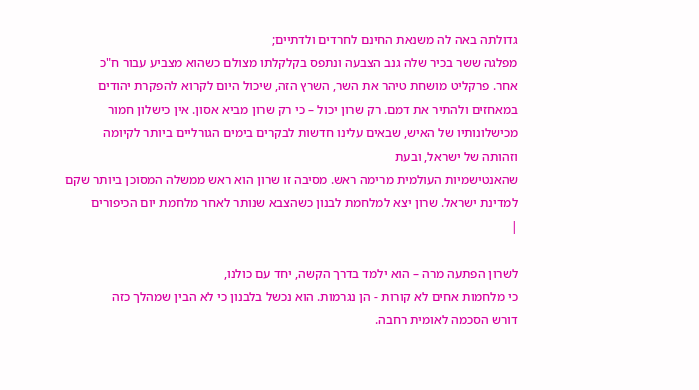גדולתה באה לה משנאת החינם לחרדים ולדתיים;
מפלגה ששר בכיר שלה גנב הצבעה ונתפס בקלקלתו מצולם כשהוא מצביע עבור ח"כ
אחר. פרקליט מושחת טיהר את השר, השרץ הזה, שיכול היום לקרוא להפקרת יהודים
במאחזים ולהתיר את דמם. רק שרון יכול – כי רק שרון מביא אסון. אין כישלון חמור
מכישלונותיו של האיש, שבאים עלינו חדשות לבקרים בימים הגורליים ביותר לקיומה
וזהותה של ישראל, ובעת
שהאנטישמיות העולמית מרימה ראש. מסיבה זו שרון הוא ראש ממשלה המסוכן ביותר שקם
למדינת ישראל. שרון יצא למלחמת לבנון כשהצבא שנותר לאחר מלחמת יום הכיפורים
|

לשרון הפתעה מרה – הוא ילמד בדרך הקשה, יחד עם כולנו,
כי מלחמות אחים לא קורות - הן נגרמות. הוא נכשל בלבנון כי לא הבין שמהלך כזה
דורש הסכמה לאומית רחבה.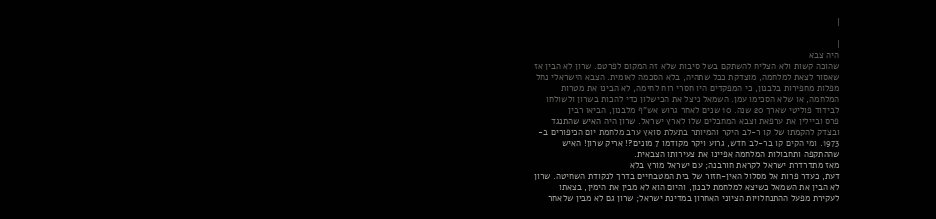|

|
היה צבא
שהוכה קשות ולא הצליח להשתקם בשל סיבות שלא זה המקום לפרטם. שרון לא הבין אז
שאסור לצאת למלחמה, מוצדקת ככל שתהיה, בלא הסכמה לאומית. הצבא הישראלי נחל
מפלות מחפירות בלבנון, כי המפקדים היו חסרי רוח לחימה, לא הבינו את מטרות
המלחמה, או שלא הסכימו עמן. השמאל ניצל את הכישלון כדי להכות בשרון ולשולחו
לבידוד פוליטי שארך 20 שנה. 10 שנים לאחר גרוש אש"ף מלבנון, הביאו רבין
פרס וביילין את ערפאת וצבא המחבלים שלו לארץ ישראל. שרון היה האיש שהתנגד
ובצדק להקמתו של קו ר-לב היקר והמיותר בתעלת סואץ ערב מלחמת יום הכיפורים ב-
1973. ומי הקים קו בר-לב חדש, גרוע ויקר מקודמו 7 מונים?! אריק שרון! האיש
שההתקפה ותחבולות המלחמה אפיינו את צעירותו הצבאית.
מאז מתדרדרת ישראל לקראת חורבנה; עם ישראל מורץ בלא
דעת, כעדר פרות אל מסלול האין-חזור של בית המטבחיים בדרך לנקודת השחיטה. שרון
לא הבין את השמאל כשיצא למלחמת לבנון, והיום הוא לא מבין את הימין, בצאתו
לעקירת מפעל ההתנחלויות הציוני האחרון במדינת ישראל; שרון גם לא מבין שלאחר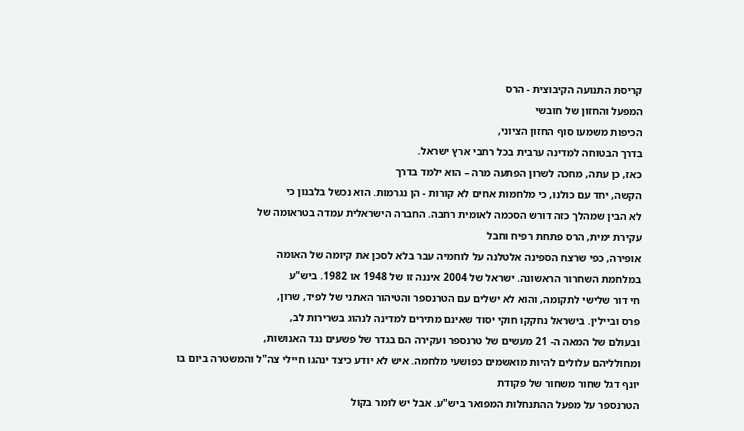קריסת התנועה הקיבוצית - הרס
המפעל והחזון של חובשי
הכיפות משמעו סוף החזון הציוני,
בדרך הבטוחה למדינה ערבית בכל רחבי ארץ ישראל.
כאז, כן עתה, מחכה לשרון הפתעה מרה – הוא ילמד בדרך
הקשה, יחד עם כולנו, כי מלחמות אחים לא קורות - הן נגרמות. הוא נכשל בלבנון כי
לא הבין שמהלך כזה דורש הסכמה לאומית רחבה. החברה הישראלית עמדה בטראומה של
עקירת ימית, הרס פתחת רפיח וחבל
אופירה, כפי שרצח הספינה אלטלנה על לוחמיה עבר בלא לסכן את קיומה של האומה
במלחמת השחרור הראשונה. ישראל של 2004 איננה זו של 1948 או 1982. ביש"ע
חי דור שלישי לתקומה, והוא לא ישלים עם הטרנספר והטיהור האתני של לפיד, שרון,
פרס וביילין. בישראל נחקקו חוקי יסוד שאינם מתירים למדינה לנהוג בשרירות לב,
ובעולם של המאה ה- 21 מעשים של טרנספר ועקירה הם בגדר של פשעים נגד האנושות,
ומחולליהם עלולים להיות מואשמים כפושעי מלחמה. איש לא יודע כיצד ינהגו חיילי צה"ל והמשטרה ביום בו
יונף דגל שחור משחור של פקודת
הטרנספר על מפעל ההתנחלות המפואר ביש"ע. אבל יש לומר בקול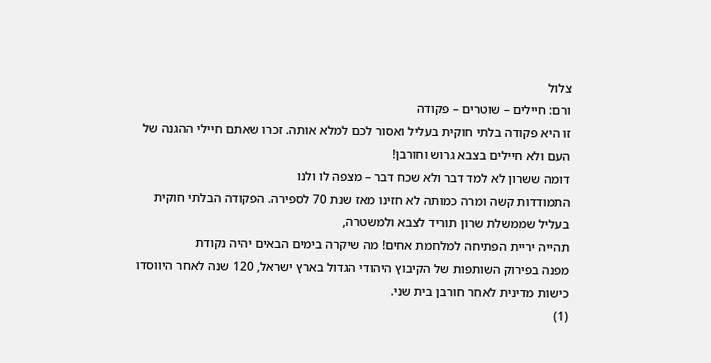צלול
ורם: חיילים – שוטרים – פקודה
זו היא פקודה בלתי חוקית בעליל ואסור לכם למלא אותה. זכרו שאתם חיילי ההגנה של
העם ולא חיילים בצבא גרוש וחורבן!
דומה ששרון לא למד דבר ולא שכח דבר – מצפה לו ולנו
התמודדות קשה ומרה כמותה לא חזינו מאז שנת 70 לספירה. הפקודה הבלתי חוקית
בעליל שממשלת שרון תוריד לצבא ולמשטרה,
תהייה יריית הפתיחה למלחמת אחים! מה שיקרה בימים הבאים יהיה נקודת
מפנה בפירוק השותפות של הקיבוץ היהודי הגדול בארץ ישראל, 120 שנה לאחר היווסדו
כישות מדינית לאחר חורבן בית שני.
(1)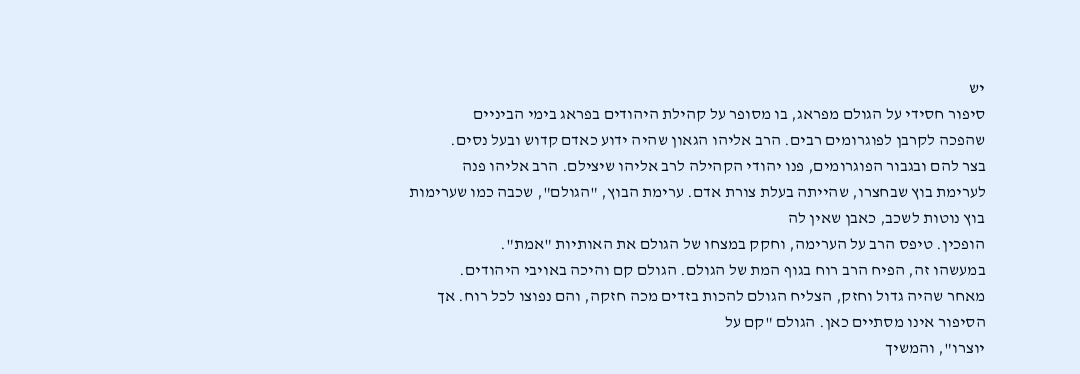יש
סיפור חסידי על הגולם מפראג, בו מסופר על קהילת היהודים בפראג בימי הביניים
שהפכה לקרבן לפוגרומים רבים. הרב אליהו הגאון שהיה ידוע כאדם קדוש ובעל נסים.
בצר להם ובגבור הפוגרומים, פנו יהודי הקהילה לרב אליהו שיצילם. הרב אליהו פנה
לערימת בוץ שבחצרו, שהייתה בעלת צורת אדם. ערימת הבוץ, "הגולם", שכבה כמו שערימות בוץ נוטות לשכב, כאבן שאין לה
הופכין. טיפס הרב על הערימה, וחקק במצחו של הגולם את האותיות "אמת".
במעשהו זה, הפיח הרב רוח בגוף המת של הגולם. הגולם קם והיכה באויבי היהודים.
מאחר שהיה גדול וחזק, הצליח הגולם להכות בזדים מכה חזקה, והם נפוצו לכל רוח. אך הסיפור אינו מסתיים כאן. הגולם "קם על
יוצרו", והמשיך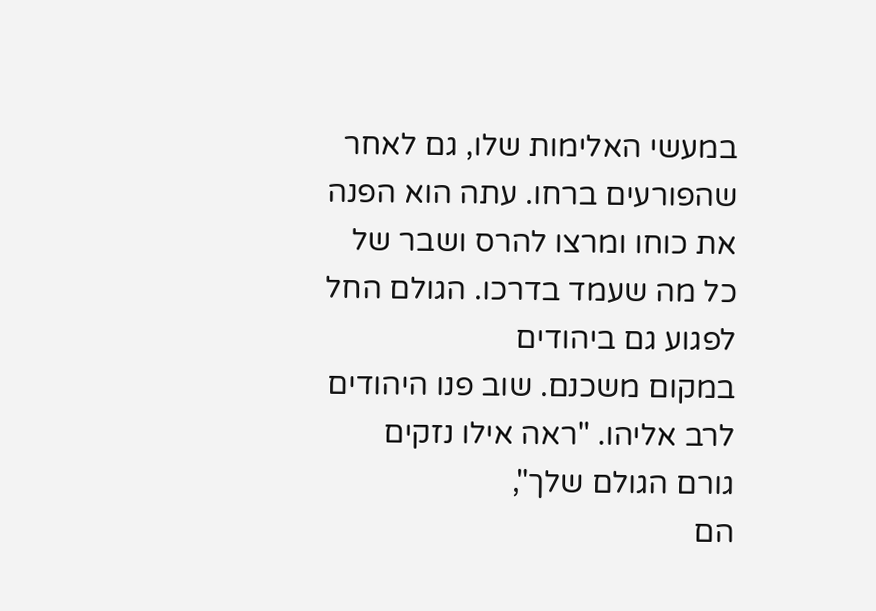במעשי האלימות שלו, גם לאחר שהפורעים ברחו. עתה הוא הפנה
את כוחו ומרצו להרס ושבר של כל מה שעמד בדרכו. הגולם החל לפגוע גם ביהודים
במקום משכנם. שוב פנו היהודים לרב אליהו. "ראה אילו נזקים גורם הגולם שלך",
הם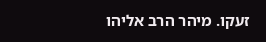זעקו. מיהר הרב אליהו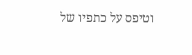וטיפס על כתפיו של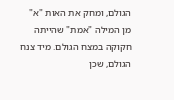הגולם, ומחק את האות "א"
מן המילה "אמת" שהייתה חקוקה במצח הגולם. מיד צנח הגולם, שכן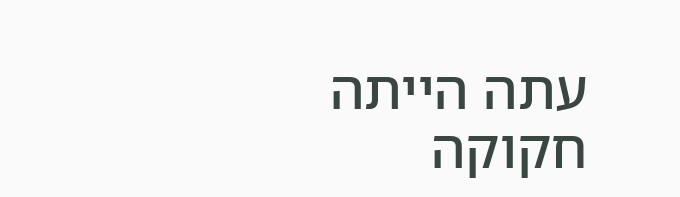עתה הייתה חקוקה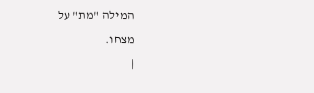המילה "מת" על
מצחו.
|